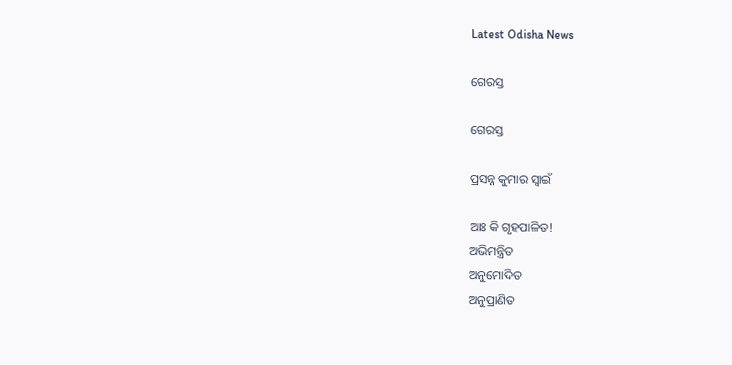Latest Odisha News

ଗେରସ୍ତ

ଗେରସ୍ତ

ପ୍ରସନ୍ନ କୁମାର ସ୍ୱାଇଁ

ଆଃ କି ଗୃହପାଳିତ!
ଅଭିମନ୍ତ୍ରିତ
ଅନୁମୋଦିତ
ଅନୁପ୍ରାଣିତ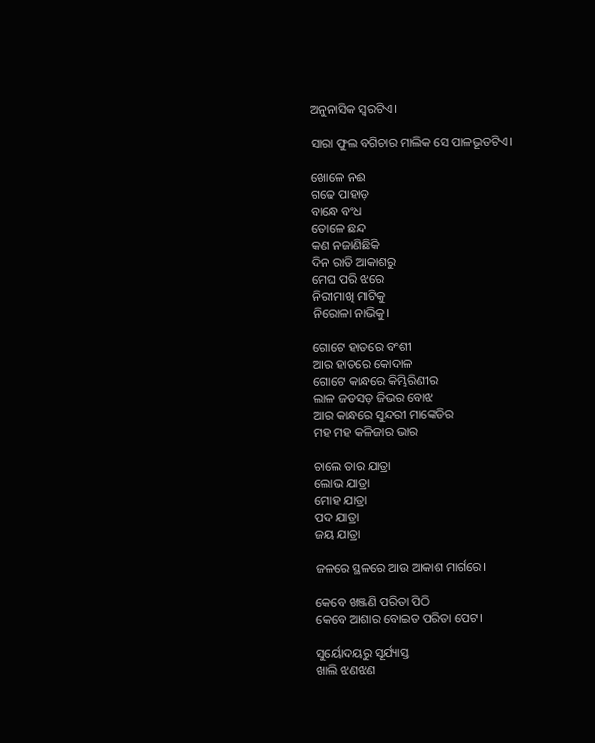ଅନୁନାସିକ ସ୍ୱରଟିଏ।

ସାରା ଫୁଲ ବଗିଚାର ମାଲିକ ସେ ପାଳଭୂତଟିଏ।

ଖୋଳେ ନଈ
ଗଢେ ପାହାଡ଼
ବାନ୍ଧେ ବଂଧ
ତୋଳେ ଛନ୍ଦ
କଣ ନଜାଣିଛିକି
ଦିନ ରାତି ଆକାଶରୁ
ମେଘ ପରି ଝରେ
ନିରୀମାଖି ମାଟିକୁ
ନିରୋଳା ନାଭିକୁ।

ଗୋଟେ ହାତରେ ବଂଶୀ
ଆର ହାତରେ କୋଦାଳ
ଗୋଟେ କାନ୍ଧରେ କିମ୍ଭିରିଣୀର
ଲାଳ ଜଡସଡ଼ ଜିଭର ବୋଝ
ଆର କାନ୍ଧରେ ସୁନ୍ଦରୀ ମାଙ୍କେଡିର
ମହ ମହ କଳିଜାର ଭାର

ଚାଲେ ତାର ଯାତ୍ରା
ଲୋଭ ଯାତ୍ରା
ମୋହ ଯାତ୍ରା
ପଦ ଯାତ୍ରା
ଜୟ ଯାତ୍ରା

ଜଳରେ ସ୍ଥଳରେ ଆଉ ଆକାଶ ମାର୍ଗରେ।

କେବେ ଖଞ୍ଜଣି ପରିତା ପିଠି
କେବେ ଆଶାର ବୋଇତ ପରିତା ପେଟ।

ସୁର୍ୟୋଦୟରୁ ସୂର୍ଯ୍ୟାସ୍ତ
ଖାଲି ଝଣଝଣ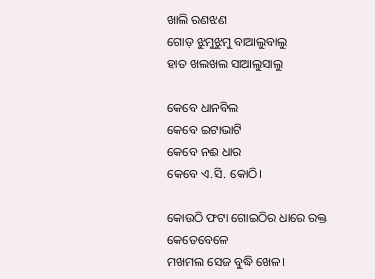ଖାଲି ରଣଝଣ
ଗୋଡ଼ ଝୁମୁଝୁମୁ ବାଆଲୁବାଲୁ
ହାତ ଖଲଖଲ ସାଆଲୁସାଲୁ

କେବେ ଧାନବିଲ
କେବେ ଇଟାଭାଟି
କେବେ ନଈ ଧାର
କେବେ ଏ.ସି. କୋଠି।

କୋଉଠି ଫଟା ଗୋଇଠିର ଧାରେ ରକ୍ତ
କେତେବେଳେ
ମଖମଲ ସେଜ ବୁଦ୍ଧି ଖେଳ।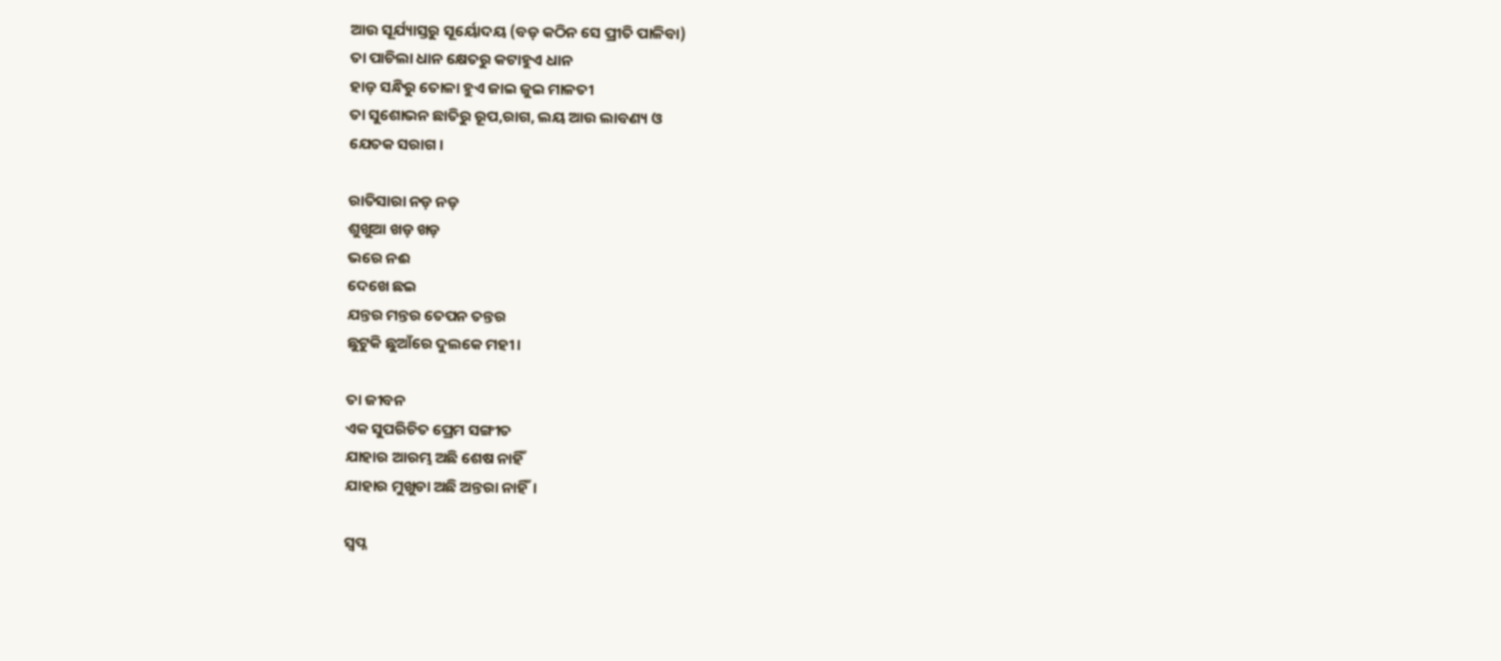ଆଉ ସୂର୍ଯ୍ୟାସ୍ତରୁ ସୂର୍ୟୋଦୟ (ବଡ଼ କଠିନ ସେ ପ୍ରୀତି ପାଳିବା)
ତା ପାଚିଲା ଧାନ କ୍ଷେତରୁ କଟାହୁଏ ଧାନ
ହାଡ଼ ସନ୍ଧିରୁ ତୋଳା ହୁଏ ଜାଇ ଜୁଇ ମାଳତୀ
ତା ସୁଶୋଭନ ଛାତିରୁ ରୂପ,ରାଗ, ଲୟ ଆଉ ଲାବଣ୍ୟ ଓ
ଯେତକ ସରାଗ ।

ରାତିସାରା ନଡ଼ ନଡ଼
ଶୁଖୁଆ ଖଡ଼ ଖଡ଼
ଭରେ ନଈ
ଦେଖେ ଛଇ
ଯନ୍ତର ମନ୍ତର ତେପନ ତନ୍ତର
ଛୁଟୁକି ଛୁଆଁରେ ଦୁଲକେ ମହୀ।

ତା ଜୀବନ
ଏକ ସୁପରିଚିତ ପ୍ରେମ ସଙ୍ଗୀତ
ଯାହାର ଆରମ୍ଭ ଅଛି ଶେଷ ନାହିଁ
ଯାହାର ମୁଖୁଡା ଅଛି ଅନ୍ତରା ନାହିଁ।

ସ୍ୱପ୍ନ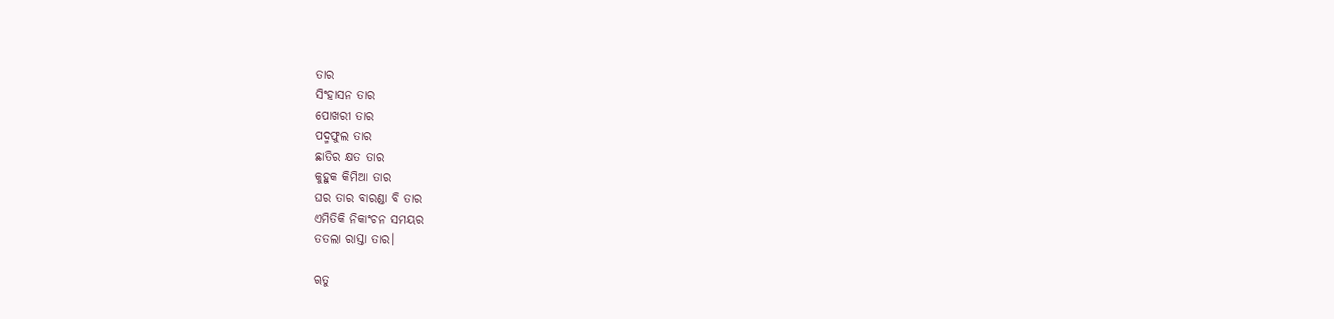ତାର
ସିଂହାସନ ତାର
ପୋଖରୀ ତାର
ପଦ୍ମଫୁଲ ତାର
ଛାତିର କ୍ଷତ ତାର
କୁହୁକ କିମିଆ ତାର
ଘର ତାର ବାରଣ୍ଡା ବି ତାର
ଏମିତିକି ନିକାଂଚନ ସମୟର
ତତଲା ରାସ୍ତା ତାର।

ୠତୁ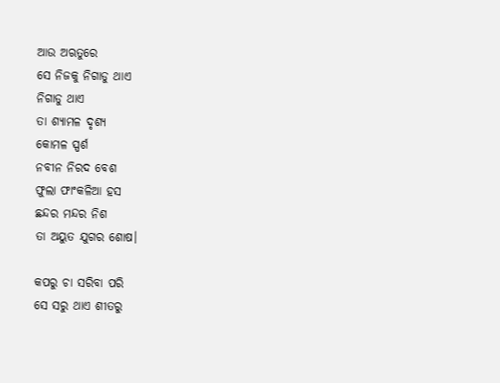ଆଉ ଅଋତୁରେ
ସେ ନିଜକୁ ନିଗାଡୁ ଥାଏ
ନିଗାଡୁ ଥାଏ
ତା ଶ୍ୟାମଳ ଦୃଶ୍ୟ
କୋମଳ ସ୍ପର୍ଶ
ନବୀନ ନିରଦ ବେଶ
ଫୁଲା ଫାଂକଳିଆ ହସ
ଛନ୍ଦର ମନ୍ଦର ନିଶ
ତା ଅୟୁତ ଯୁଗର ଶୋଷ।

କପରୁ ଚା ସରିବା ପରି
ସେ ସରୁ ଥାଏ ଶୀତରୁ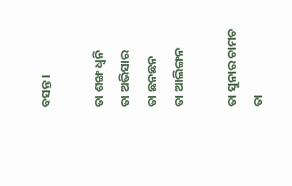ବସନ୍ତ।

ତା ଶଙ୍ଖ ଧ୍ଵନି
ତା ଅଭିସାର
ତା ଛନଛନ
ତା ଆଲିଙ୍ଗନ

ତା ସୁନାର ଚାମଚ
ତା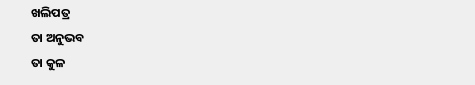ଖଲିପତ୍ର
ତା ଅନୁଭବ
ତା କୁଳ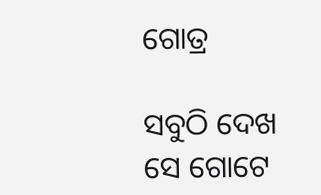ଗୋତ୍ର

ସବୁଠି ଦେଖ
ସେ ଗୋଟେ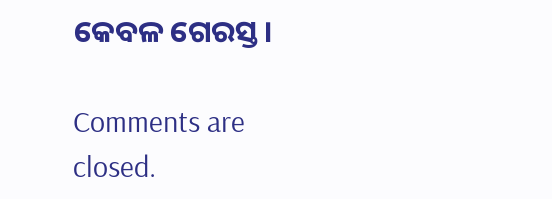କେବଳ ଗେରସ୍ତ।

Comments are closed.